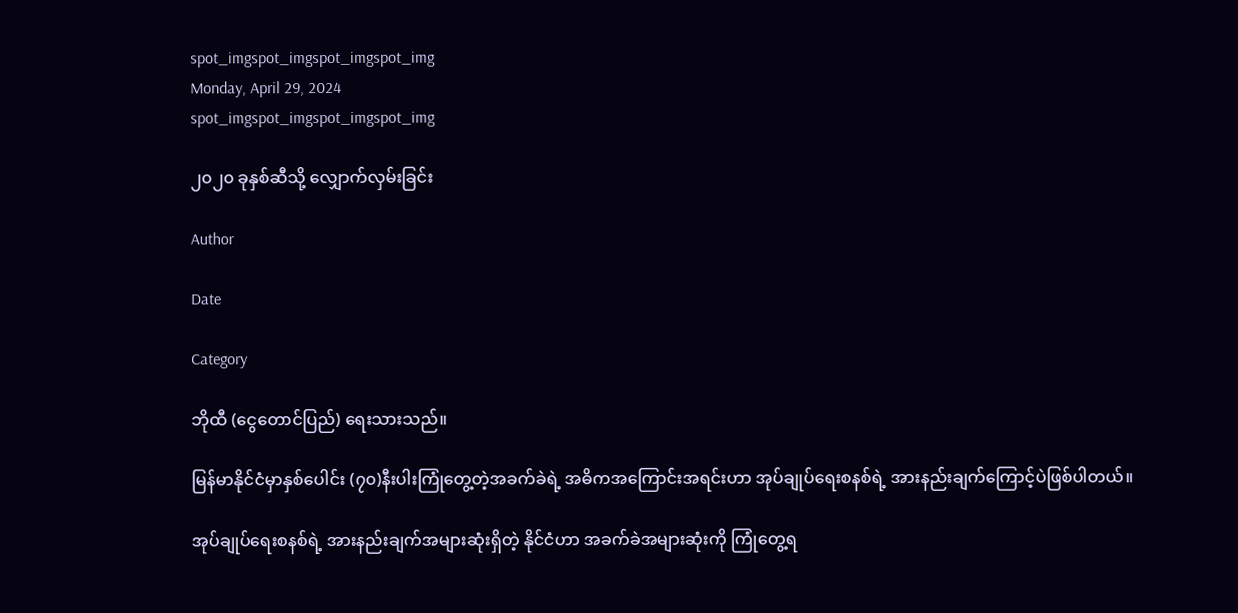spot_imgspot_imgspot_imgspot_img
Monday, April 29, 2024
spot_imgspot_imgspot_imgspot_img

၂၀၂၀ ခုနှစ်ဆီသို့ လျှောက်လှမ်းခြင်း

Author

Date

Category

ဘိုထီ (ငွေတောင်ပြည်) ရေးသားသည်။

မြန်မာနိုင်ငံမှာနှစ်ပေါင်း (၇၀)နီးပါးကြုံတွေ့တဲ့အခက်ခဲရဲ့ အဓိကအကြောင်းအရင်းဟာ အုပ်ချုပ်ရေးစနစ်ရဲ့ အားနည်းချက်ကြောင့်ပဲဖြစ်ပါတယ်။

အုပ်ချုပ်ရေးစနစ်ရဲ့ အားနည်းချက်အများဆုံးရှိတဲ့ နိုင်ငံဟာ အခက်ခဲအများဆုံးကို ကြုံတွေ့ရ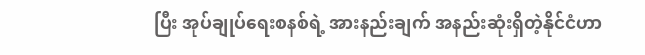ပြီး အုပ်ချုပ်ရေးစနစ်ရဲ့ အားနည်းချက် အနည်းဆုံးရှိတဲ့နိုင်ငံဟာ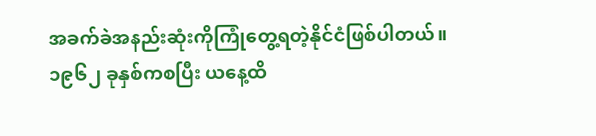အခက်ခဲအနည်းဆုံးကိုကြုံတွေ့ရတဲ့နိုင်ငံဖြစ်ပါတယ်။ ၁၉၆၂ ခုနှစ်ကစပြီး ယနေ့ထိ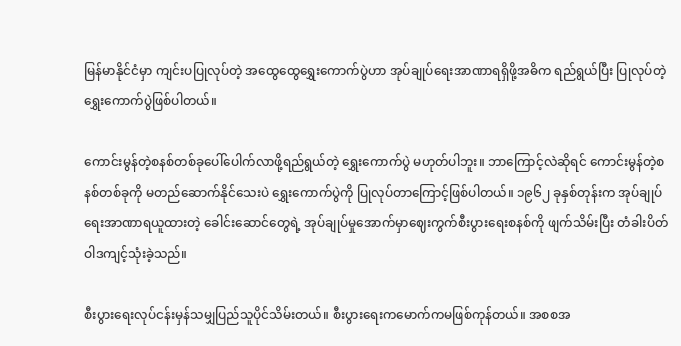မြန်မာနိုင်ငံမှာ ကျင်းပပြုလုပ်တဲ့ အထွေထွေရွှေးကောက်ပွဲဟာ အုပ်ချုပ်ရေးအာဏာရရှိဖို့အဓိက ရည်ရွယ်ပြီး ပြုလုပ်တဲ့ရွှေးကောက်ပွဲဖြစ်ပါတယ်။

ကောင်းမွန်တဲ့စနစ်တစ်ခုပေါ်ပေါက်လာဖို့ရည်ရွယ်တဲ့ ရွှေးကောက်ပွဲ မဟုတ်ပါဘူး။ ဘာကြောင့်လဲဆိုရင် ကောင်းမွန်တဲ့စနစ်တစ်ခုကို မတည်ဆောက်နိုင်သေးပဲ ရွှေးကောက်ပွဲကို ပြုလုပ်တာကြောင့်ဖြစ်ပါတယ်။ ၁၉၆၂ ခုနှစ်တုန်းက အုပ်ချုပ်ရေးအာဏာရယူထားတဲ့ ခေါင်းဆောင်တွေရဲ့ အုပ်ချုပ်မှုအောက်မှာဈေးကွက်စီးပွားရေးစနစ်ကို ဖျက်သိမ်းပြီး တံခါးပိတ်ဝါဒကျင့်သုံးခဲ့သည်။

စီးပွားရေးလုပ်ငန်းမှန်သမျှပြည်သူပိုင်သိမ်းတယ်။ စီးပွားရေးကမောက်ကမဖြစ်ကုန်တယ်။ အစစအ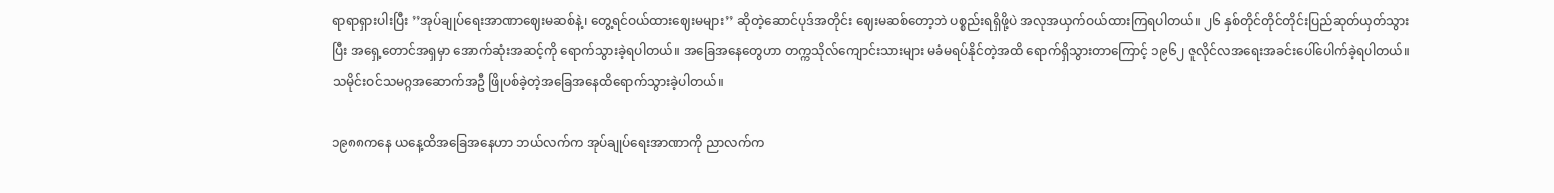ရာရာရှားပါးပြီး ’’အုပ်ချုပ်ရေးအာဏာဈေးမဆစ်နဲ့၊ တွေ့ရင်ဝယ်ထားဈေးမများ’’ ဆိုတဲ့ဆောင်ပုဒ်အတိုင်း ဈေးမဆစ်တော့ဘဲ ပစ္စည်းရရှိဖို့ပဲ အလုအယှက်ဝယ်ထားကြရပါတယ်။ ၂၆ နှစ်တိုင်တိုင်တိုင်းပြည်ဆုတ်ယှတ်သွားပြီး အရှေ့တောင်အရှမှာ အောက်ဆုံးအဆင့်ကို ရောက်သွားခဲ့ရပါတယ်။ အခြေအနေတွေဟာ တက္ကသိုလ်ကျောင်းသားများ မခံမရပ်နိုင်တဲ့အထိ ရောက်ရှိသွားတာကြောင့် ၁၉၆၂ ဇူလိုင်လအရေးအခင်းပေါ်ပေါက်ခဲ့ရပါတယ်။ သမိုင်းဝင်သမဂ္ဂအဆောက်အဦ ဖြိုပစ်ခဲ့တဲ့အခြေအနေထိရောက်သွားခဲ့ပါတယ်။

၁၉၈၈ကနေ ယနေ့ထိအခြေအနေဟာ ဘယ်လက်က အုပ်ချုပ်ရေးအာဏာကို ညာလက်က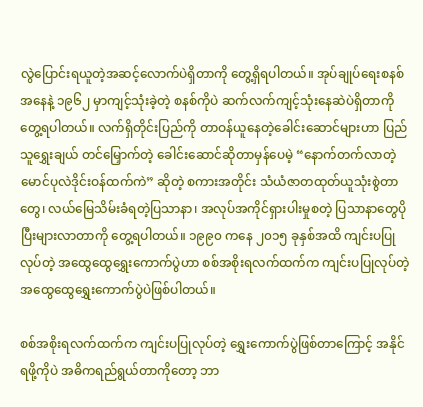လွဲပြောင်းရယူတဲ့အဆင့်လောက်ပဲရှိတာကို တွေ့ရှိရပါတယ်။ အုပ်ချုပ်ရေးစနစ်အနေနဲ့ ၁၉၆၂ မှာကျင့်သုံးခဲ့တဲ့ စနစ်ကိုပဲ ဆက်လက်ကျင့်သုံးနေဆဲပဲရှိတာကို တွေ့ရပါတယ်။ လက်ရှိတိုင်းပြည်ကို တာဝန်ယူနေတဲ့ခေါင်းဆောင်များဟာ ပြည်သူရွှေးချယ် တင်မြှောက်တဲ့ ခေါင်းဆောင်ဆိုတာမှန်ပေမဲ့ “နောက်တက်လာတဲ့ မောင်ပုလဲဒိုင်းဝန်ထက်ကဲ” ဆိုတဲ့ စကားအတိုင်း သံယံဇာတထုတ်ယူသုံးစွဲတာတွေ၊ လယ်မြေသိမ်းခံရတဲ့ပြသာနာ၊ အလုပ်အကိုင်ရှားပါးမှုစတဲ့ ပြသာနာတွေပိုပြီးများလာတာကို တွေ့ရပါတယ်။ ၁၉၉၀ ကနေ ၂၀၁၅ ခုနှစ်အထိ ကျင်းပပြုလုပ်တဲ့ အထွေထွေရွှေးကောက်ပွဲဟာ စစ်အစိုးရလက်ထက်က ကျင်းပပြုလုပ်တဲ့ အထွေထွေရွှေးကောက်ပွဲပဲဖြစ်ပါတယ်။

စစ်အစိုးရလက်ထက်က ကျင်းပပြုလုပ်တဲ့ ရွှေးကောက်ပွဲဖြစ်တာကြောင့် အနိုင်ရဖို့ကိုပဲ အဓိကရည်ရွယ်တာကိုတော့ ဘာ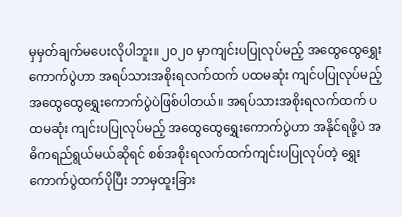မှမှတ်ချက်မပေးလိုပါဘူး။ ၂၀၂၀ မှာကျင်းပပြုလုပ်မည့် အထွေထွေရွှေးကောက်ပွဲဟာ အရပ်သားအစိုးရလက်ထက် ပထမဆုံး ကျင်ပပြုလုပ်မည့် အထွေထွေရွှေးကောက်ပွဲပဲဖြစ်ပါတယ်။ အရပ်သားအစိုးရလက်ထက် ပထမဆုံး ကျင်းပပြုလုပ်မည့် အထွေထွေရွှေးကောက်ပွဲဟာ အနိုင်ရဖို့ပဲ အဓိကရည်ရွယ်မယ်ဆိုရင် စစ်အစိုးရလက်ထက်ကျင်းပပြုလုပ်တဲ့ ရွှေးကောက်ပွဲထက်ပိုပြီး ဘာမှထူးခြား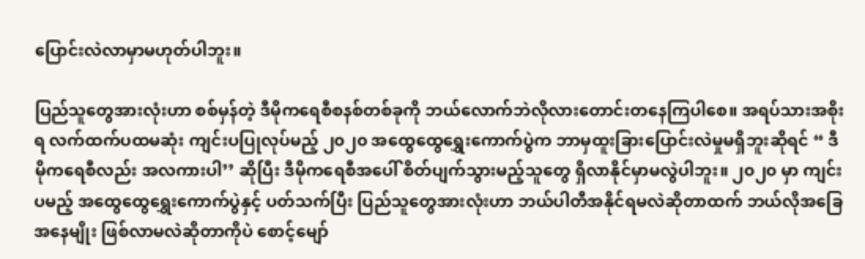ပြောင်းလဲလာမှာမဟုတ်ပါဘူး။

ပြည်သူတွေအားလုံးဟာ စစ်မှန်တဲ့ ဒီမိုကရေစီစနစ်တစ်ခုကို ဘယ်လောက်ဘဲလိုလားတောင်းတနေကြပါစေ။ အရပ်သားအစိုးရ လက်ထက်ပထမဆုံး ကျင်းပပြုလုပ်မည့် ၂၀၂၀ အထွေထွေရွှေးကောက်ပွဲက ဘာမှထူးခြားပြောင်းလဲမှုမရှိဘူးဆိုရင် “ ဒီမိုကရေစီလည်း အလကားပါ’’ ဆိုပြီး ဒီမိုကရေစီအပေါ် စိတ်ပျက်သွားမည့်သူတွေ ရှိလာနိုင်မှာမလွဲပါဘူး။ ၂၀၂၀ မှာ ကျင်းပမည့် အထွေထွေရွှေးကောက်ပွဲနှင့် ပတ်သက်ပြီး ပြည်သူတွေအားလုံးဟာ ဘယ်ပါတီအနိုင်ရမလဲဆိုတာထက် ဘယ်လိုအခြေအနေမျိုး ဖြစ်လာမလဲဆိုတာကိုပဲ စောင့်မျော်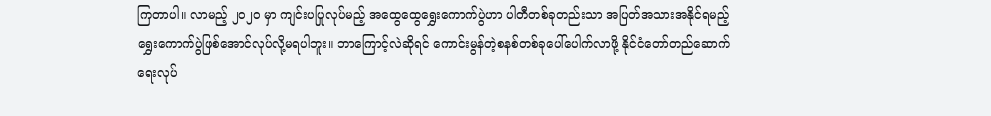ကြတာပါ။ လာမည့် ၂၀၂၀ မှာ ကျင်းပပြုလုပ်မည့် အထွေထွေရွှေးကောက်ပွဲဟာ ပါတီတစ်ခုတည်းသာ အပြတ်အသားအနိုင်ရမည့် ရွှေးကောက်ပွဲဖြစ်အောင်လုပ်လို့မရပါဘူး။ ဘာကြောင့်လဲဆိုရင် ကောင်းမွန်တဲ့စနစ်တစ်ခုပေါ်ပေါက်လာဖို့ နိုင်ငံတော်တည်ဆောက်ရေးလုပ်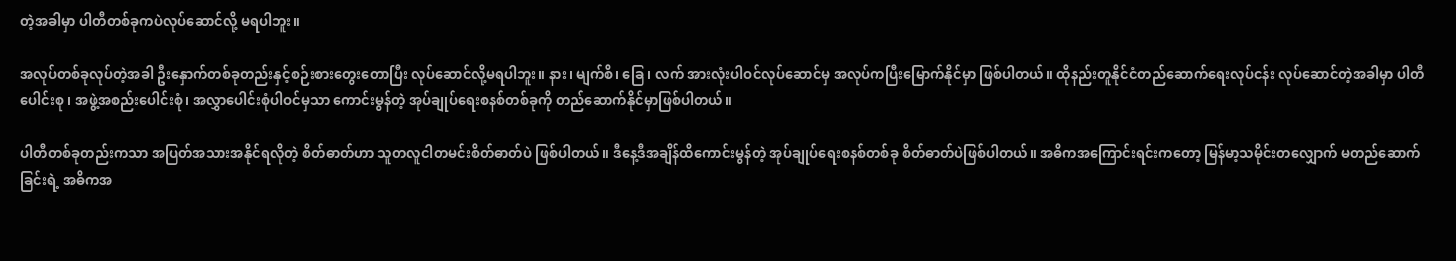တဲ့အခါမှာ ပါတီတစ်ခုကပဲလုပ်ဆောင်လို့ မရပါဘူး။

အလုပ်တစ်ခုလုပ်တဲ့အခါ ဦးနှောက်တစ်ခုတည်းနှင့်စဉ်းစားတွေးတောပြီး လုပ်ဆောင်လို့မရပါဘူး။ နား၊ မျက်စိ၊ ခြေ ၊ လက် အားလုံးပါဝင်လုပ်ဆောင်မှ အလုပ်ကပြီးမြောက်နိုင်မှာ ဖြစ်ပါတယ်။ ထိုနည်းတူနိုင်ငံတည်ဆောက်ရေးလုပ်ငန်း လုပ်ဆောင်တဲ့အခါမှာ ပါတီပေါင်းစု ၊ အဖွဲ့အစည်းပေါင်းစုံ၊ အလွှာပေါင်းစုံပါဝင်မှသာ ကောင်းမွန်တဲ့ အုပ်ချုပ်ရေးစနစ်တစ်ခုကို တည်ဆောက်နိုင်မှာဖြစ်ပါတယ်။

ပါတီတစ်ခုတည်းကသာ အပြတ်အသားအနိုင်ရလိုတဲ့ စိတ်ဓာတ်ဟာ သူတလူငါတမင်းစိတ်ဓာတ်ပဲ ဖြစ်ပါတယ်။ ဒီနေ့ဒီအချိန်ထိကောင်းမွန်တဲ့ အုပ်ချုပ်ရေးစနစ်တစ်ခု စိတ်ဓာတ်ပဲဖြစ်ပါတယ်။ အဓိကအကြောင်းရင်းကတော့ မြန်မာ့သမိုင်းတလျှောက် မတည်ဆောက်ခြင်းရဲ့ အဓိကအ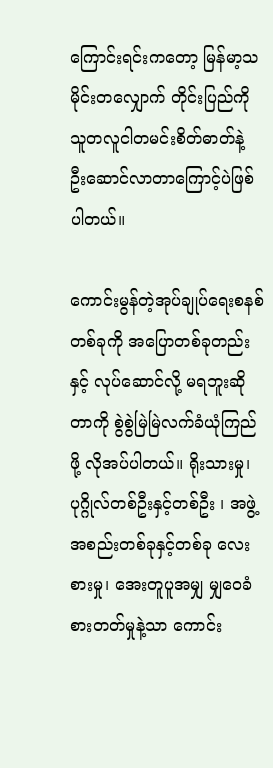ကြောင်းရင်းကတော့ မြန်မာ့သမိုင်းတလျှောက် တိုင်းပြည်ကို သူတလူငါတမင်းစိတ်ဓာတ်နဲ့ ဦးဆောင်လာတာကြောင့်ပဲဖြစ်ပါတယ်။

ကောင်းမွန်တဲ့အုပ်ချုပ်ရေးစနစ်တစ်ခုကို အပြောတစ်ခုတည်းနှင့် လုပ်ဆောင်လို့ မရဘူးဆိုတာကို စွဲစွဲမြဲမြဲလက်ခံယုံကြည်ဖို့ လိုအပ်ပါတယ်။ ရိုးသားမှု၊ ပုဂ္ဂိုလ်တစ်ဦးနှင့်တစ်ဦး ၊ အဖွဲ့အစည်းတစ်ခုနှင့်တစ်ခု လေးစားမှု၊ အေးတူပူအမျှ မျှဝေခံစားတတ်မှုနဲ့သာ ကောင်း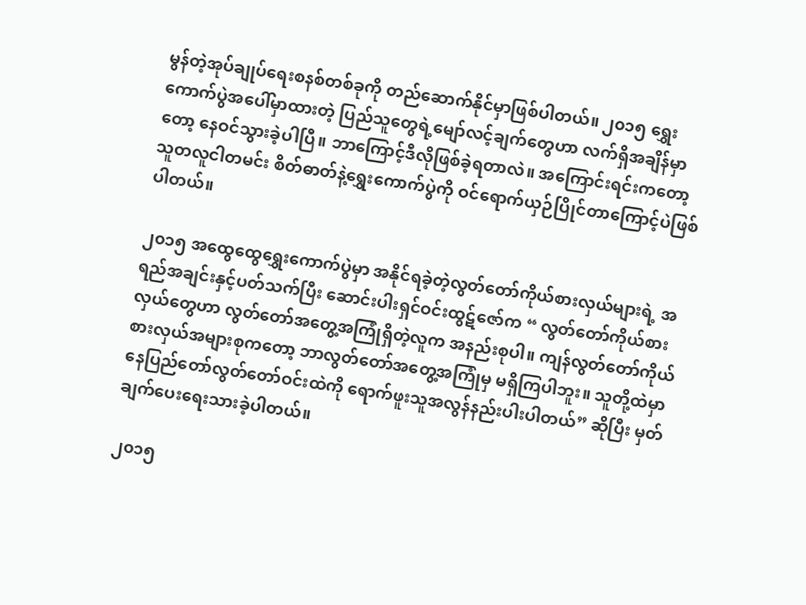မွန်တဲ့အုပ်ချုပ်ရေးစနစ်တစ်ခုကို တည်ဆောက်နိုင်မှာဖြစ်ပါတယ်။ ၂၀၁၅ ရွှေးကောက်ပွဲအပေါ်မှာထားတဲ့ ပြည်သူတွေရဲ့မျော်လင့်ချက်တွေဟာ လက်ရှိအချိန်မှာတော့ နေဝင်သွားခဲ့ပါပြီ။ ဘာကြောင့်ဒီလိုဖြစ်ခဲ့ရတာလဲ။ အကြောင်းရင်းကတော့ သူတလူငါတမင်း စိတ်ဓာတ်နဲ့ရွှေးကောက်ပွဲကို ဝင်ရောက်ယှဉ်ပြိုင်တာကြောင့်ပဲဖြစ်ပါတယ်။

၂၀၁၅ အထွေထွေရွှေးကောက်ပွဲမှာ အနိုင်ရခဲ့တဲ့လွတ်တော်ကိုယ်စားလှယ်များရဲ့ အရည်အချင်းနှင့်ပတ်သက်ပြီး ဆောင်းပါးရှင်ဝင်းထွဋ်ဇော်က “ လွတ်တော်ကိုယ်စားလှယ်တွေဟာ လွတ်တော်အတွေ့အကြုံရှိတဲ့လူက အနည်းစုပါ။ ကျန်လွတ်တော်ကိုယ်စားလှယ်အများစုကတော့ ဘာလွတ်တော်အတွေ့အကြုံမှ မရှိကြပါဘူး။ သူတို့ထဲမှာနေပြည်တော်လွတ်တော်ဝင်းထဲကို ရောက်ဖူးသူအလွန်နည်းပါးပါတယ်” ဆိုပြီး မှတ်ချက်ပေးရေးသားခဲ့ပါတယ်။

၂၀၁၅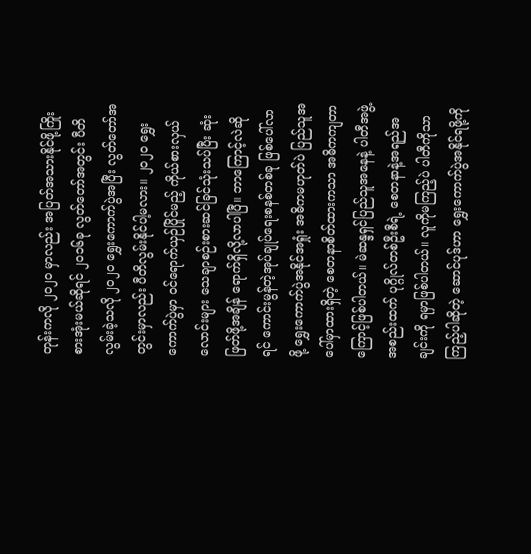တုန်းကလို ၂၀၂၀ မှာလည်း အပြတ်အသားနိုင်ဖို့ကြိုးစားအုံးမယ်ဆိုရင် ၂၀၁၆ခု လွတ်တော်အတွင်း ပီတိလွမ်းခဲ့သလို ၂၀၂၀ ရွှေးကောက်ပွဲအပြီး လွတ်တော်အတွင်းမှာလည်း ပီတိလွမ်းနိုင်ပါ့မလား။ ၂၀၂၀ ရွှေးကောက်ပွဲမှာ ဝင်ရောက်ယှဉ်ပြိုင်မည့် ကိုယ်စားလှယ်လောင်းများ သေချာစဉ်းစားဆင်ခြင်သုံးသပ်ပြီး ဆုံးဖြတ်ဖို့အချိန် ရောက်ရှိလို့လာပါပြီ။ ဘာကြောင့်လဲဆိုရင် ကောင်းမွန်တဲ့အုပ်ချုပ်ရေးစနစ်တစ်ခု ဖြစ်ပေါ်လာဖို့ ရွှေးကောက်ပွဲအနိုင်အရှုံး အဓိကမဟုတ်ပဲ ပြည်သူအပေါ်မှာထားရှိတဲ့ စေတနာစိတ်ထားကသာ အဓိကကျတာကြောင့်ဖြစ်ပါတယ်။ မဲဆန္ဒရှင်ပြည်သူအနေနဲ့ ပါတီအဖွဲ့အစည်းထက် ပုဂ္ဂိုလ်တစ်ဦးစီရဲ့ စေတနာနဲ့အရည်အချင်းကို ရမှာဖြစ်ပါတယ်။ လူကိုမကြည့်ပဲ ပါတီကိုသာကြည့်ပါဆိုတဲ့ ဆောင်ပုဒ်ဟာ ရွှေးကောက်ပွဲအနိုင်ရဖို့ကို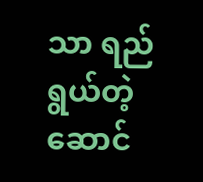သာ ရည်ရွယ်တဲ့ ဆောင်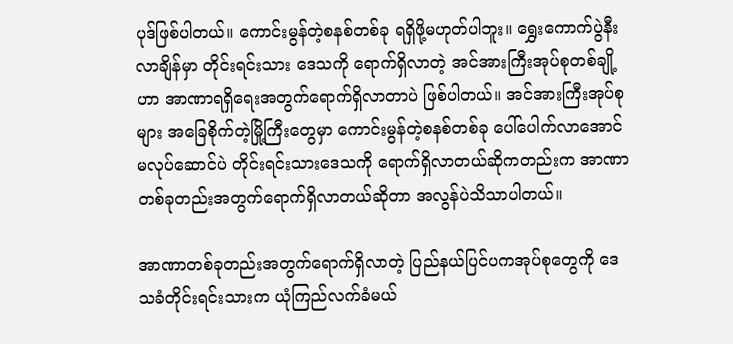ပုဒ်ဖြစ်ပါတယ်။ ကောင်းမွန်တဲ့စနစ်တစ်ခု ရရှိဖို့မဟုတ်ပါဘူး။ ရွှေးကောက်ပွဲနီးလာချိန်မှာ တိုင်းရင်းသား ဒေသကို ရောက်ရှိလာတဲ့ အင်အားကြီးအုပ်စုတစ်ချို့ဟာ အာဏာရရှိရေးအတွက်ရောက်ရှိလာတာပဲ ဖြစ်ပါတယ်။ အင်အားကြီးအုပ်စုများ အခြေစိုက်တဲ့မြို့ကြီးတွေမှာ ကောင်းမွန်တဲ့စနစ်တစ်ခု ပေါ်ပေါက်လာအောင်မလုပ်ဆောင်ပဲ တိုင်းရင်းသားဒေသကို ရောက်ရှိလာတယ်ဆိုကတည်းက အာဏာတစ်ခုတည်းအတွက်ရောက်ရှိလာတယ်ဆိုတာ အလွန်ပဲသိသာပါတယ်။

အာဏာတစ်ခုတည်းအတွက်ရောက်ရှိလာတဲ့ ပြည်နယ်ပြင်ပကအုပ်စုတွေကို ဒေသခံတိုင်းရင်းသားက ယုံကြည်လက်ခံမယ်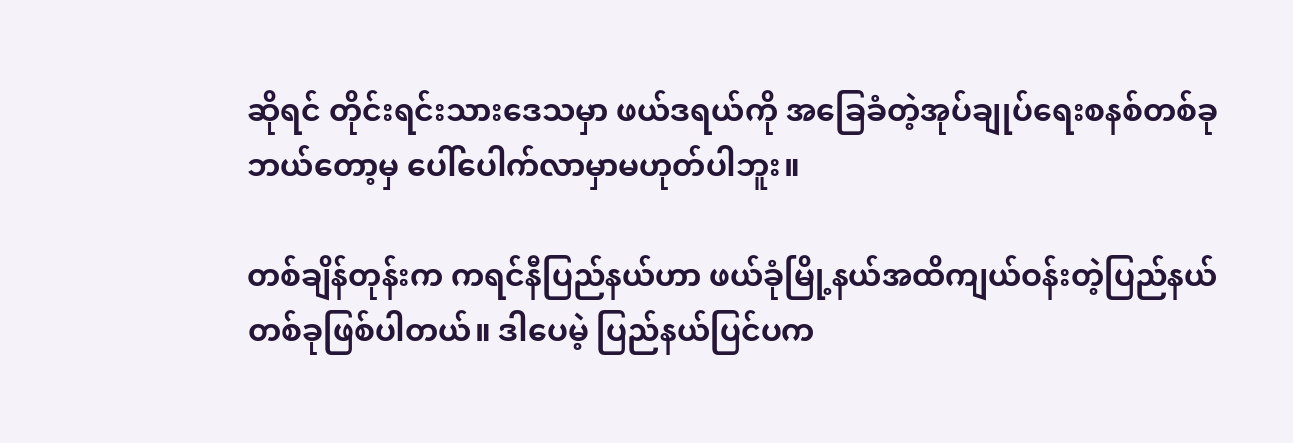ဆိုရင် တိုင်းရင်းသားဒေသမှာ ဖယ်ဒရယ်ကို အခြေခံတဲ့အုပ်ချုပ်ရေးစနစ်တစ်ခုဘယ်တော့မှ ပေါ်ပေါက်လာမှာမဟုတ်ပါဘူး။

တစ်ချိန်တုန်းက ကရင်နီပြည်နယ်ဟာ ဖယ်ခုံမြို့နယ်အထိကျယ်ဝန်းတဲ့ပြည်နယ်တစ်ခုဖြစ်ပါတယ်။ ဒါပေမဲ့ ပြည်နယ်ပြင်ပက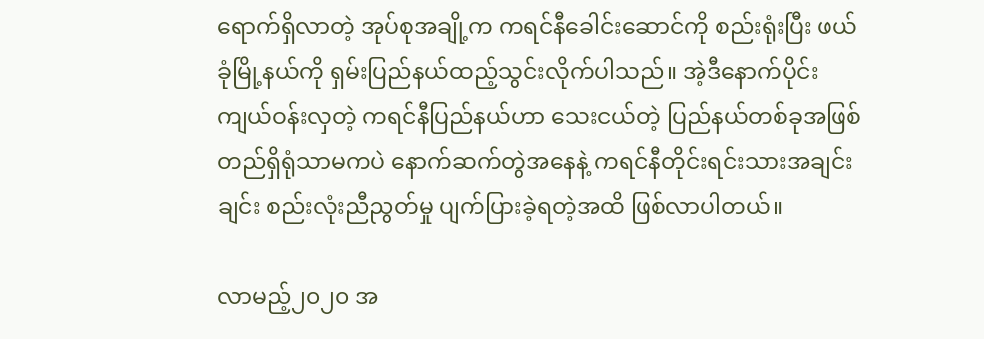ရောက်ရှိလာတဲ့ အုပ်စုအချို့က ကရင်နီခေါင်းဆောင်ကို စည်းရုံးပြီး ဖယ်ခုံမြို့နယ်ကို ရှမ်းပြည်နယ်ထည့်သွင်းလိုက်ပါသည်။ အဲ့ဒီနောက်ပိုင်းကျယ်ဝန်းလှတဲ့ ကရင်နီပြည်နယ်ဟာ သေးငယ်တဲ့ ပြည်နယ်တစ်ခုအဖြစ် တည်ရှိရုံသာမကပဲ နောက်ဆက်တွဲအနေနဲ့ ကရင်နီတိုင်းရင်းသားအချင်းချင်း စည်းလုံးညီညွတ်မှု ပျက်ပြားခဲ့ရတဲ့အထိ ဖြစ်လာပါတယ်။

လာမည့်၂၀၂၀ အ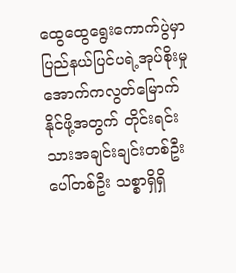ထွေထွေရွေးကောက်ပွဲမှာ ပြည်နယ်ပြင်ပရဲ့အုပ်စိုးမှု အောက်ကလွတ်မြောက်နိုင်ဖို့အတွက် တိုင်းရင်းသားအချင်းချင်းတစ်ဦးပေါ်တစ်ဦး သစ္စာရှိရှိ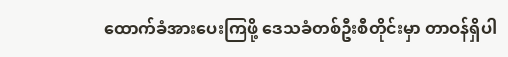ထောက်ခံအားပေးကြဖို့ ဒေသခံတစ်ဦးစီတိုင်းမှာ တာဝန်ရှိပါ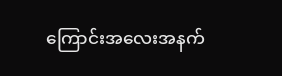ကြောင်းအလေးအနက်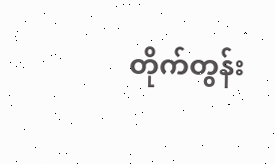တိုက်တွန်း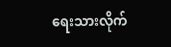ရေးသားလိုက်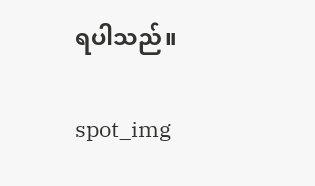ရပါသည်။

spot_img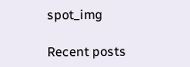spot_img

Recent posts